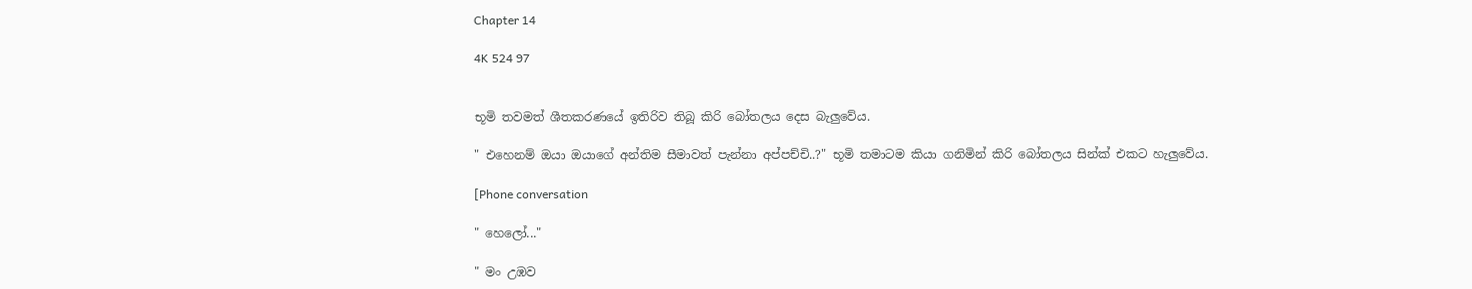Chapter 14

4K 524 97


භූමි තවමත් ශීතකරණයේ ඉතිරිව තිබූ කිරි බෝතලය දෙස බැලුවේය.

" එහෙනම් ඔයා ඔයාගේ අන්තිම සීමාවත් පැන්නා අප්පච්චි..?" භූමි තමාටම කියා ගනිමින් කිරි බෝතලය සින්ක් එකට හැලුවේය.

[Phone conversation

" හෙලෝ..."

" මං උඹව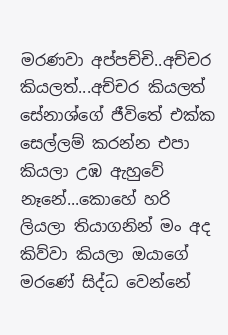මරණවා අප්පච්චි..අච්චර කියලත්...අච්චර කියලත් සේනාශ්ගේ ජීවිතේ එක්ක සෙල්ලම් කරන්න එපා කියලා උඹ ඇහුවේ නෑනේ...කොහේ හරි ලියලා තියාගනින් මං අද කිව්වා කියලා ඔයාගේ මරණේ සිද්ධ වෙන්නේ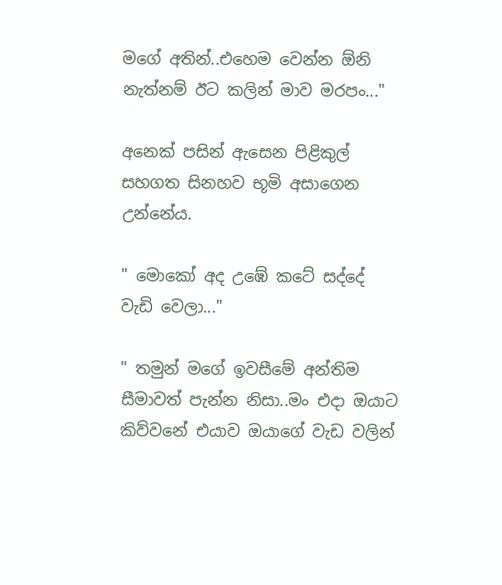මගේ අතින්..එහෙම වෙන්න ඕනි නැත්නම් ඊට කලින් මාව මරපං..."

අනෙක් පසින් ඇසෙන පිළිකුල් සහගත සිනහව භූමි අසාගෙන උන්නේය.

" මොකෝ අද උඹේ කටේ සද්දේ වැඩි වෙලා..."

" තමුන් මගේ ඉවසීමේ අන්තිම සීමාවත් පැන්න නිසා..මං එදා ඔයාට කිව්වනේ එයාව ඔයාගේ වැඩ වලින්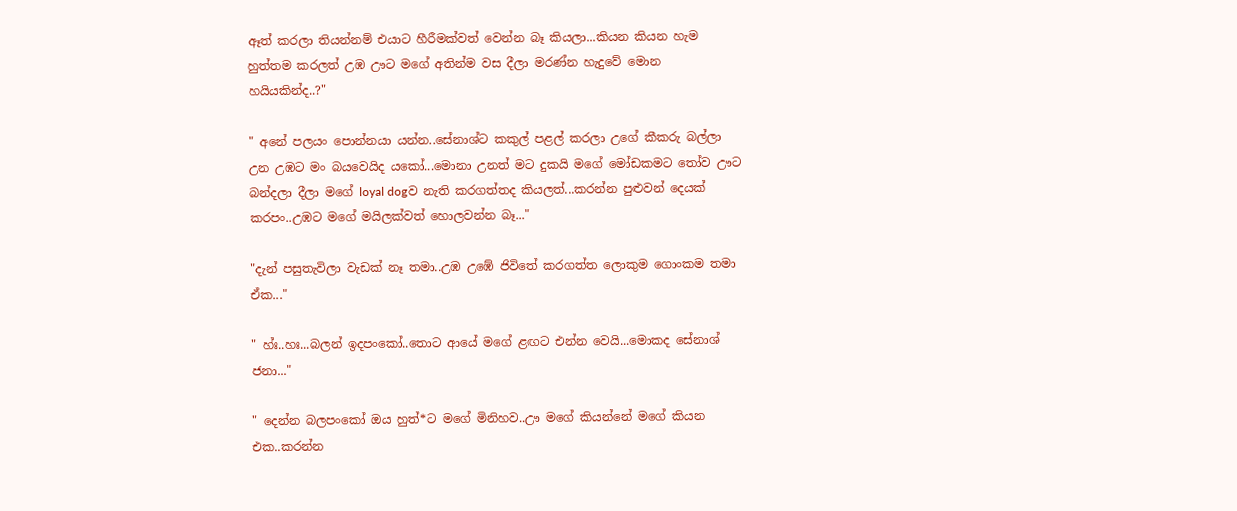ඈත් කරලා තියන්නම් එයාට හීරීමක්වත් වෙන්න බෑ කියලා...කියන කියන හැම හුත්තම කරලත් උඹ ඌට මගේ අතින්ම වස දීලා මරණ්න හැදුවේ මොන හයියකින්ද..?"

" අනේ පලයං පොන්නයා යන්න..සේනාශ්ට කකුල් පළල් කරලා උගේ කීකරු බල්ලා උන උඹට මං බයවෙයිද යකෝ...මොනා උනත් මට දුකයි මගේ මෝඩකමට තෝව ඌට බන්දලා දීලා මගේ loyal dogව නැති කරගත්තද කියලත්...කරන්න පුළුවන් දෙයක් කරපං..උඹට මගේ මයිලක්වත් හොලවන්න බෑ..."

"දැන් පසුතැවිලා වැඩක් නෑ තමා..උඹ උඹේ ජිවිතේ කරගත්ත ලොකුම ගොංකම තමා ඒක..."

" හ්ඃ..හඃ...බලන් ඉදපංකෝ..තොට ආයේ මගේ ළඟට එන්න වෙයි...මොකද සේනාශ් ජනා..."

" දෙන්න බලපංකෝ ඔය හුත්*ට මගේ මිනිහව..ඌ මගේ කියන්නේ මගේ කියන එක..කරන්න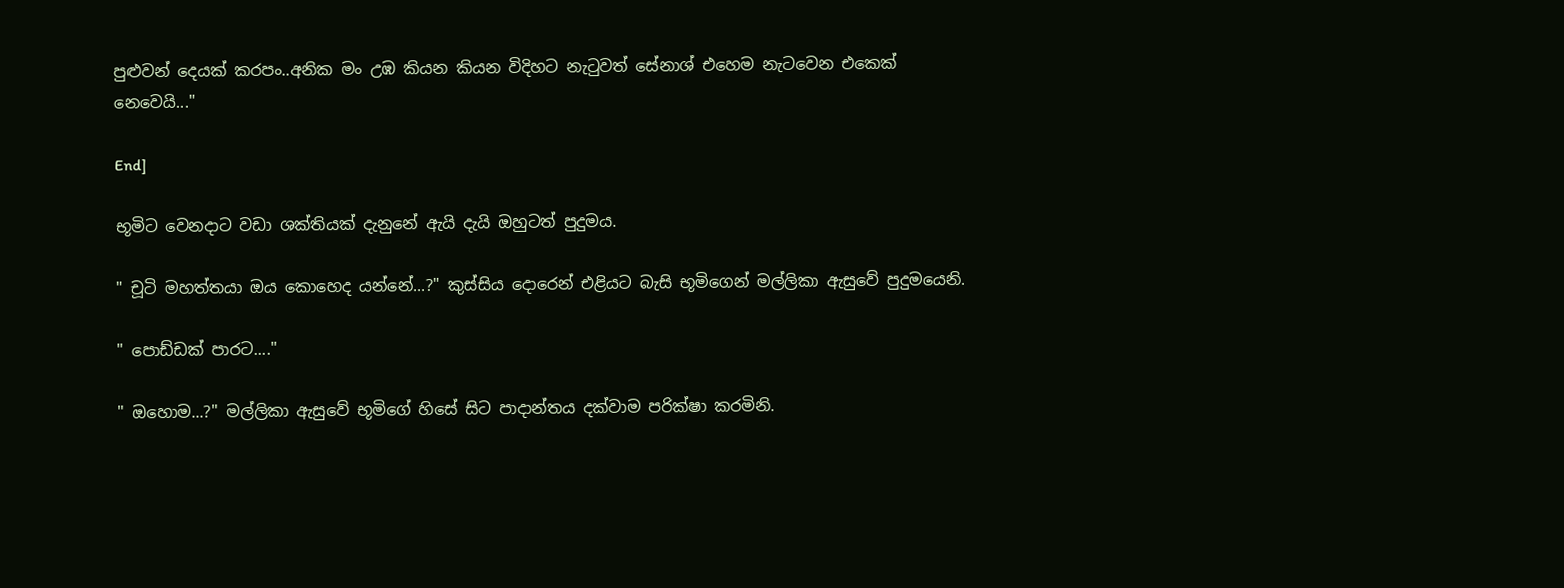පුළුවන් දෙයක් කරපං..අනික මං උඹ කියන කියන විදිහට නැටුවත් සේනාශ් එහෙම නැටවෙන එකෙක් නෙවෙයි..."

End]

භූමිට වෙනදාට වඩා ශක්තියක් දැනුනේ ඇයි දැයි ඔහුටත් පුදුමය.

" චූටි මහත්තයා ඔය කොහෙද යන්නේ...?" කුස්සිය දොරෙන් එළියට බැසි භූමිගෙන් මල්ලිකා ඇසුවේ පුදුමයෙනි.

" පොඩ්ඩක් පාරට...."

" ඔහොම...?" මල්ලිකා ඇසුවේ භූමිගේ හිසේ සිට පාදාන්තය දක්වාම පරික්ෂා කරමිනි.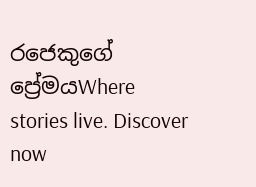රජෙකුගේ ප්‍රේමයWhere stories live. Discover now